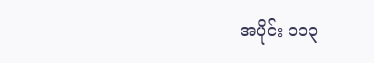အပိုင်း ၁၁၃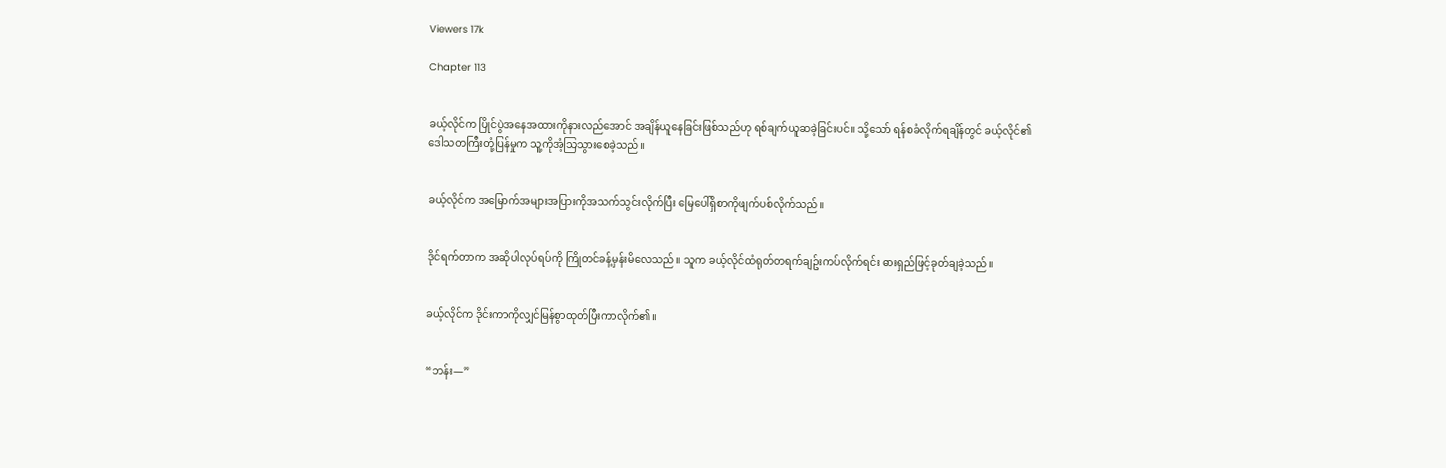Viewers 17k

Chapter 113


ခယ့်လိုင်က ပြိုင်ပွဲအနေအထားကိုနားလည်အောင် အချိန်ယူနေခြင်းဖြစ်သည်ဟု ရစ်ချက်ယူဆခဲ့ခြင်းပင်။ သို့သော် ရန်စခံလိုက်ရချိန်တွင် ခယ့်လိုင်၏ဒေါသတကြီးတုံ့ပြန်မှုက သူ့ကိုအံ့သြသွားစေခဲ့သည်။


ခယ့်လိုင်က အမြောက်အများအပြားကိုအသက်သွင်းလိုက်ပြီး မြေပေါ်ရှိစာကိုဖျက်ပစ်လိုက်သည်။


ဒိုင်ရက်တာက အဆိုပါလုပ်ရပ်ကို ကြိုတင်ခန့်မှန်းမိလေသည်။ သူက ခယ့်လိုင်ထံရုတ်တရက်ချဥ်းကပ်လိုက်ရင်း ဓားရှည်ဖြင့်ခုတ်ချခဲ့သည်။


ခယ့်လိုင်က ဒိုင်းကာကိုလျှင်မြန်စွာထုတ်ပြီးကာလိုက်၏။


“ဘန်း—”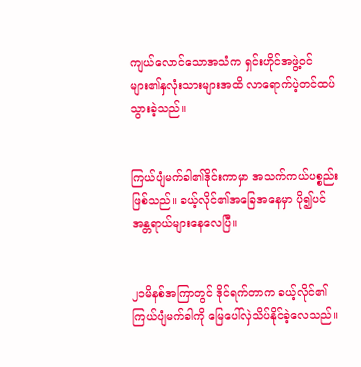ကျယ်လောင်သောအသံက ရှင်းဟိုင်အဖွဲ့ဝင်များ၏နှလုံးသားများအထိ လာရောက်ပဲ့တင်ထပ်သွားခဲ့သည်။


ကြယ်ပျံမက်ခါ၏ဒိုင်းကာမှာ အသက်ကယ်ပစ္စည်းဖြစ်သည်။ ခယ့်လိုင်၏အခြေအနေမှာ ပို၍ပင်အန္တရာယ်များနေလေပြီ။


၂၁မိနစ်အကြာတွင် ဒိုင်ရက်တာက ခယ့်လိုင်၏ကြယ်ပျံမက်ခါကို မြေပေါ်လှဲသိပ်နိုင်ခဲ့လေသည်။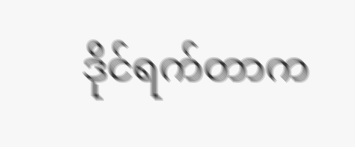ဒိုင်ရက်တာက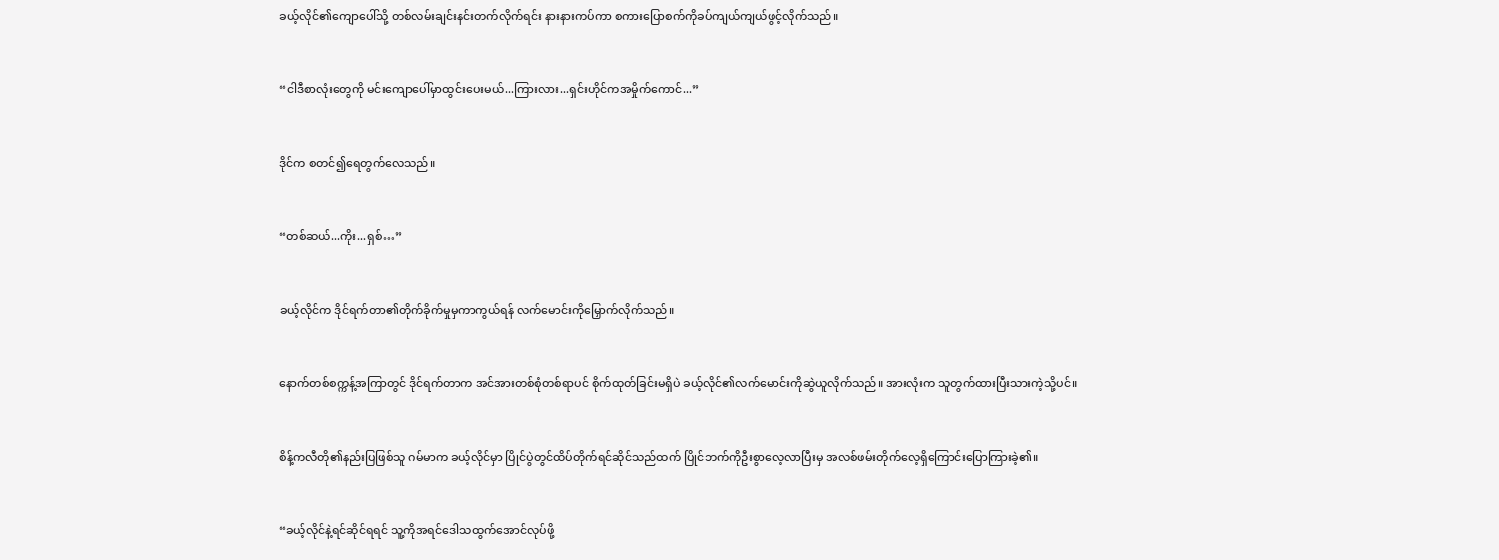ခယ့်လိုင်၏ကျောပေါ်သို့ တစ်လမ်းချင်းနင်းတက်လိုက်ရင်း နားနားကပ်ကာ စကားပြောစက်ကိုခပ်ကျယ်ကျယ်ဖွင့်လိုက်သည်။


“ငါဒီစာလုံးတွေကို မင်းကျောပေါ်မှာထွင်းပေးမယ်...ကြားလား...ရှင်းဟိုင်ကအမှိုက်ကောင်...”


ဒိုင်က စတင်၍ရေတွက်လေသည်။


“တစ်ဆယ်...ကိုး...ရှစ်…”


ခယ့်လိုင်က ဒိုင်ရက်တာ၏တိုက်ခိုက်မှုမှကာကွယ်ရန် လက်မောင်းကိုမြှောက်လိုက်သည်။


နောက်တစ်စက္ကန့်အကြာတွင် ဒိုင်ရက်တာက အင်အားတစ်စုံတစ်ရာပင် စိုက်ထုတ်ခြင်းမရှိပဲ ခယ့်လိုင်၏လက်မောင်းကိုဆွဲယူလိုက်သည်။ အားလုံးက သူတွက်ထားပြီးသားကဲ့သို့ပင်။


စိန့်ကလီတို၏နည်းပြဖြစ်သူ ဂမ်မာက ခယ့်လိုင်မှာ ပြိုင်ပွဲတွင်ထိပ်တိုက်ရင်ဆိုင်သည်ထက် ပြိုင်ဘက်ကိုဦးစွာလေ့လာပြီးမှ အလစ်ဖမ်းတိုက်လေ့ရှိကြောင်းပြောကြားခဲ့၏။


“ခယ့်လိုင်နဲ့ရင်ဆိုင်ရရင် သူ့ကိုအရင်ဒေါသထွက်အောင်လုပ်ဖို့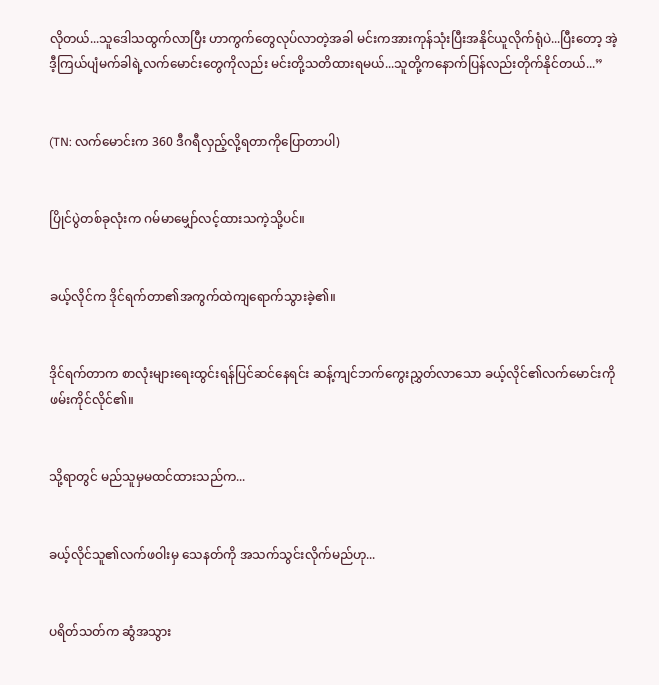လိုတယ်...သူဒေါသထွက်လာပြီး ဟာကွက်တွေလုပ်လာတဲ့အခါ မင်းကအားကုန်သုံးပြီးအနိုင်ယူလိုက်ရုံပဲ...ပြီးတော့ အဲ့ဒီ့ကြယ်ပျံမက်ခါရဲ့လက်မောင်းတွေကိုလည်း မင်းတို့သတိထားရမယ်...သူတို့ကနောက်ပြန်လည်းတိုက်နိုင်တယ်...”


(TN: လက်မောင်းက 360 ဒီဂရီလှည့်လို့ရတာကိုပြောတာပါ)


ပြိုင်ပွဲတစ်ခုလုံးက ဂမ်မာမျှော်လင့်ထားသကဲ့သို့ပင်။


ခယ့်လိုင်က ဒိုင်ရက်တာ၏အကွက်ထဲကျရောက်သွားခဲ့၏။


ဒိုင်ရက်တာက စာလုံးများရေးထွင်းရန်ပြင်ဆင်နေရင်း ဆန့်ကျင်ဘက်ကွေးညွှတ်လာသော ခယ့်လိုင်၏လက်မောင်းကို ဖမ်းကိုင်လိုင်၏။


သို့ရာတွင် မည်သူမှမထင်ထားသည်က...


ခယ့်လိုင်သူ၏လက်ဖဝါးမှ သေနတ်ကို အသက်သွင်းလိုက်မည်ဟု...


ပရိတ်သတ်က ဆွံအသွား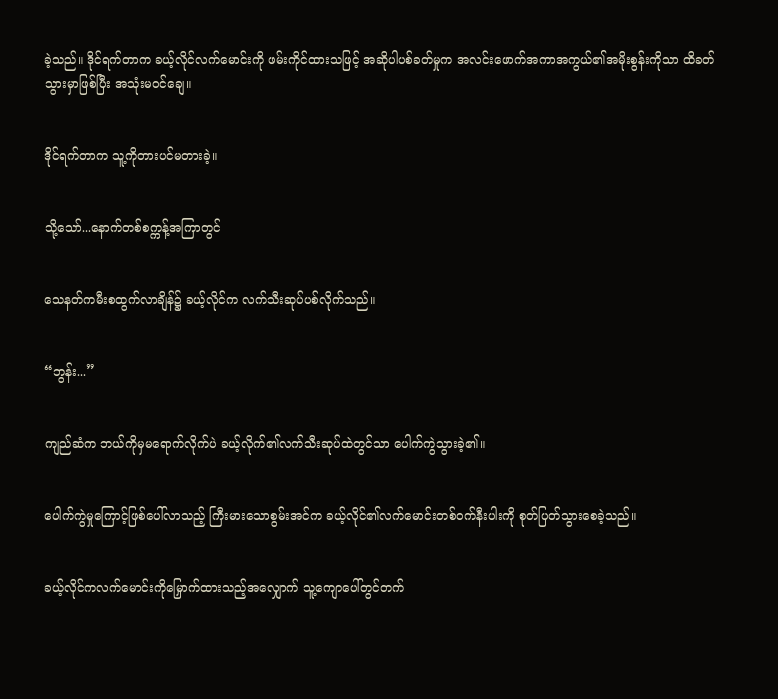ခဲ့သည်။ ဒိုင်ရက်တာက ခယ့်လိုင်လက်မောင်းကို ဖမ်းကိုင်ထားသဖြင့် အဆိုပါပစ်ခတ်မှုက အလင်းဖောက်အကာအကွယ်၏အမိုးစွန်းကိုသာ ထိခတ်သွားမှာဖြစ်ပြီး အသုံးမဝင်ချေ။


ဒိုင်ရက်တာက သူ့ကိုတားပင်မတားခဲ့။


သို့သော်...နောက်တစ်စက္ကန့်အကြာတွင်


သေနတ်ကမီးစထွက်လာချိန်၌ ခယ့်လိုင်က လက်သီးဆုပ်ပစ်လိုက်သည်။


“ဘွန်း...”


ကျည်ဆံက ဘယ်ကိုမှမရောက်လိုက်ပဲ ခယ့်လိုက်၏လက်သီးဆုပ်ထဲတွင်သာ ပေါက်ကွဲသွားခဲ့၏။


ပေါက်ကွဲမှုကြောင့်ဖြစ်ပေါ်လာသည့် ကြီးမားသောစွမ်းအင်က ခယ့်လိုင်၏လက်မောင်းတစ်ဝက်နီးပါးကို စုတ်ပြတ်သွားစေခဲ့သည်။


ခယ့်လိုင်ကလက်မောင်းကိုမြှောက်ထားသည့်အလျှောက် သူ့ကျောပေါ်တွင်တက်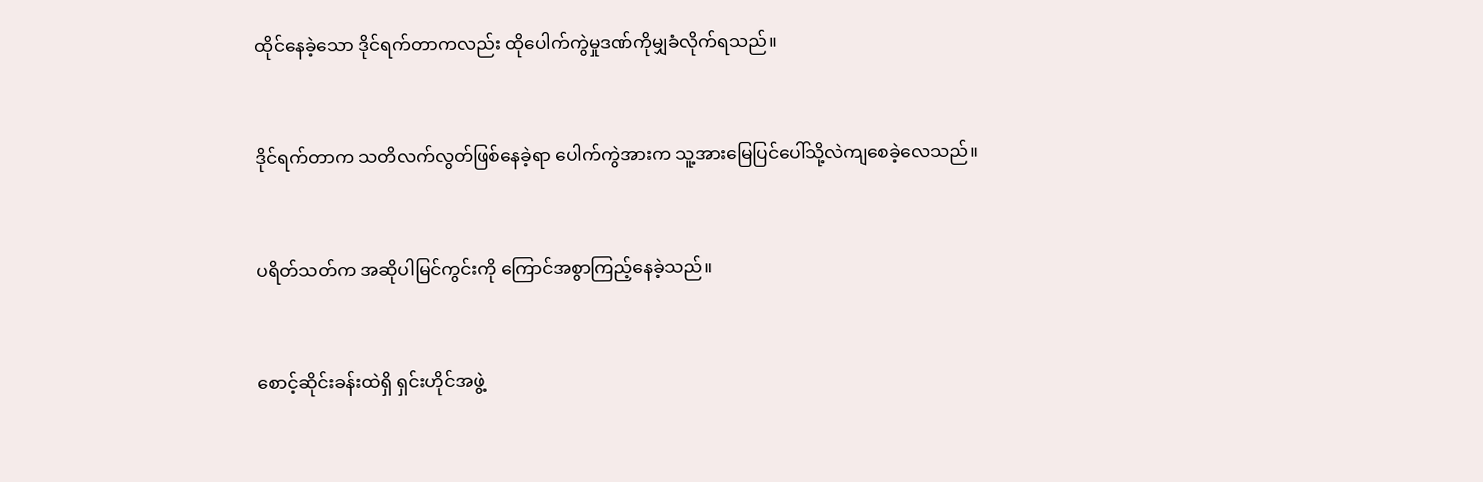ထိုင်နေခဲ့သော ဒိုင်ရက်တာကလည်း ထိုပေါက်ကွဲမှုဒဏ်ကိုမျှခံလိုက်ရသည်။


ဒိုင်ရက်တာက သတိလက်လွတ်ဖြစ်နေခဲ့ရာ ပေါက်ကွဲအားက သူ့အားမြေပြင်ပေါ်သို့လဲကျစေခဲ့လေသည်။


ပရိတ်သတ်က အဆိုပါမြင်ကွင်းကို ကြောင်အစွာကြည့်နေခဲ့သည်။


စောင့်ဆိုင်းခန်းထဲရှိ ရှင်းဟိုင်အဖွဲ့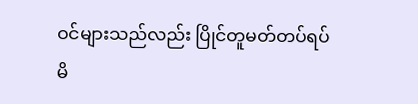ဝင်များသည်လည်း ပြိုင်တူမတ်တပ်ရပ်မိ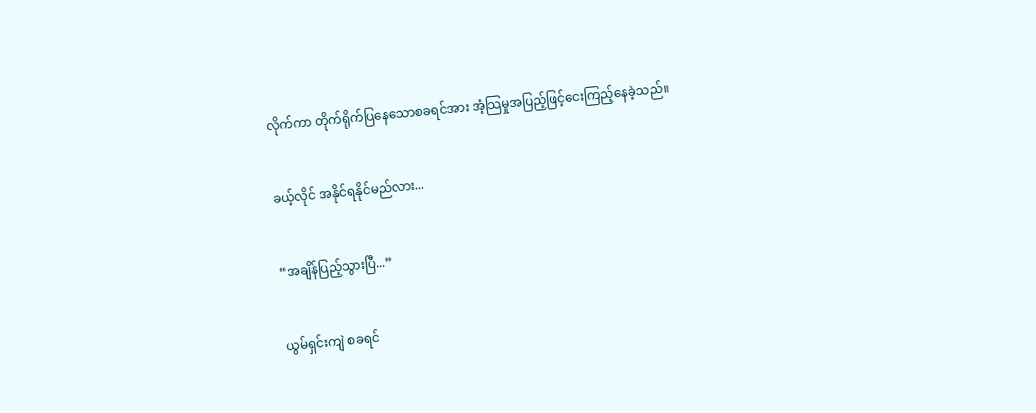လိုက်ကာ တိုက်ရိုက်ပြနေသောစခရင်အား အံ့သြမှုအပြည့်ဖြင့်ငေးကြည့်နေခဲ့သည်။


ခယ့်လိုင် အနိုင်ရနိုင်မည်လား...


“အချိန်ပြည့်သွားပြီ...”


ယွမ်ရှင်းကျဲ စခရင်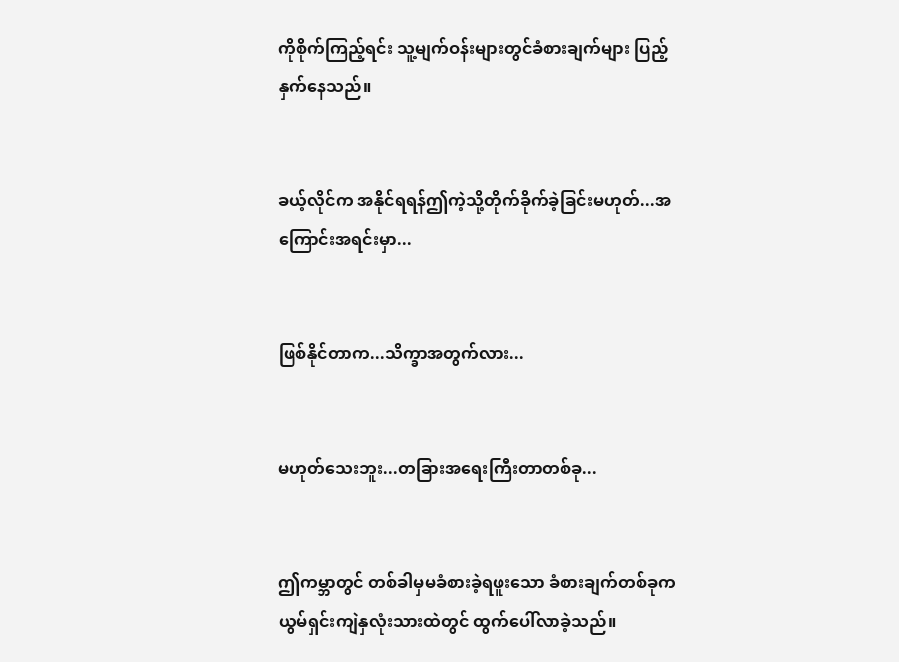ကိုစိုက်ကြည့်ရင်း သူ့မျက်ဝန်းများတွင်ခံစားချက်များ ပြည့်နှက်နေသည်။


ခယ့်လိုင်က အနိုင်ရရန်ဤကဲ့သို့တိုက်ခိုက်ခဲ့ခြင်းမဟုတ်...အကြောင်းအရင်းမှာ...


ဖြစ်နိုင်တာက...သိက္ခာအတွက်လား...


မဟုတ်သေးဘူး...တခြားအရေးကြီးတာတစ်ခု...


ဤကမ္ဘာတွင် တစ်ခါမှမခံစားခဲ့ရဖူးသော ခံစားချက်တစ်ခုက ယွမ်ရှင်းကျဲနှလုံးသားထဲတွင် ထွက်ပေါ်လာခဲ့သည်။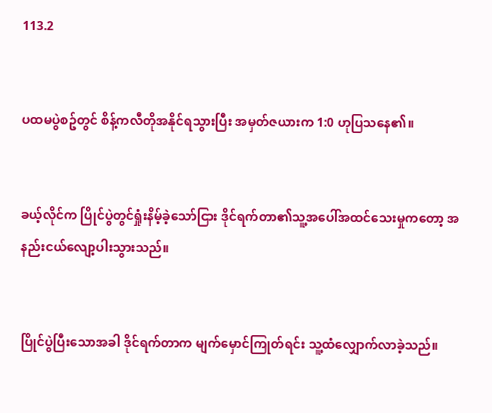113.2


ပထမပွဲစဥ်တွင် စိန့်ကလီတိုအနိုင်ရသွားပြီး အမှတ်ဇယားက 1:0 ဟုပြသနေ၏။


ခယ့်လိုင်က ပြိုင်ပွဲတွင်ရှုံးနိမ့်ခဲ့သော်ငြား ဒိုင်ရက်တာ၏သူ့အပေါ်အထင်သေးမှုကတော့ အနည်းငယ်လျော့ပါးသွားသည်။


ပြိုင်ပွဲပြီးသောအခါ ဒိုင်ရက်တာက မျက်မှောင်ကြုတ်ရင်း သူ့ထံလျှောက်လာခဲ့သည်။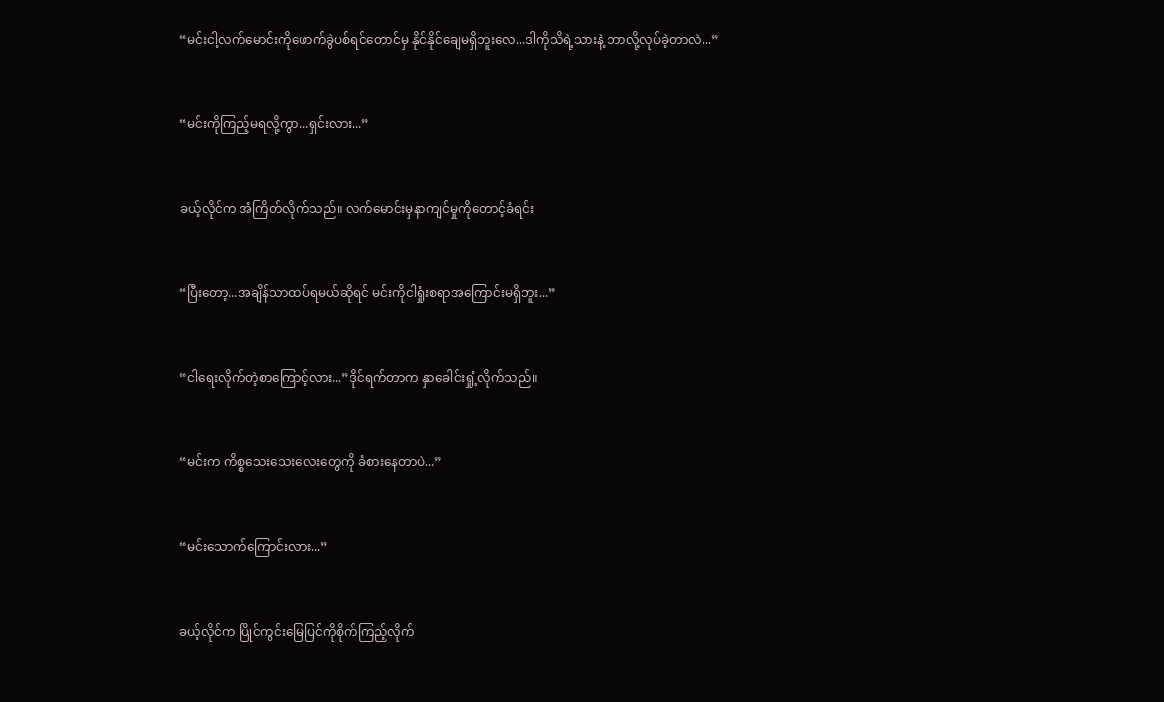“မင်းငါ့လက်မောင်းကိုဖောက်ခွဲပစ်ရင်တောင်မှ နိုင်နိုင်ချေမရှိဘူးလေ...ဒါကိုသိရဲ့သားနဲ့ ဘာလို့လုပ်ခဲ့တာလဲ...”


“မင်းကိုကြည့်မရလို့ကွာ...ရှင်းလား...”


ခယ့်လိုင်က အံကြိတ်လိုက်သည်။ လက်မောင်းမှနာကျင်မှုကိုတောင့်ခံရင်း


“ပြီးတော့...အချိန်သာထပ်ရမယ်ဆိုရင် မင်းကိုငါရှုံးစရာအကြောင်းမရှိဘူး...”


“ငါရေးလိုက်တဲ့စာကြောင့်လား...”ဒိုင်ရက်တာက နှာခေါင်းရှုံ့လိုက်သည်။


“မင်းက ကိစ္စသေးသေးလေးတွေကို ခံစားနေတာပဲ...”


“မင်းသောက်ကြောင်းလား...”


ခယ့်လိုင်က ပြိုင်ကွင်းမြေပြင်ကိုစိုက်ကြည့်လိုက်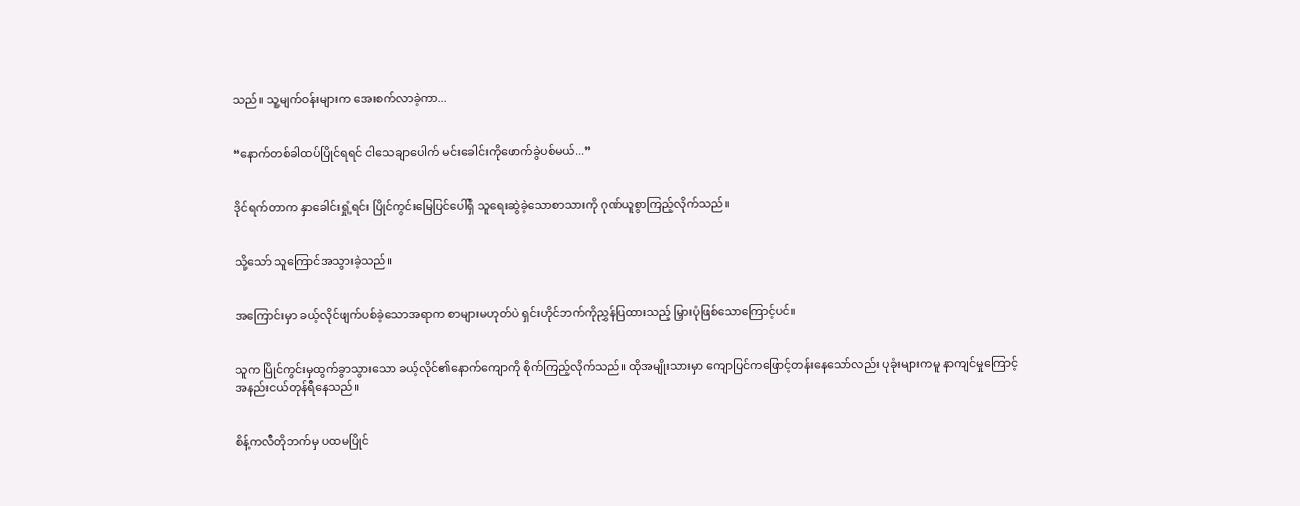သည်။ သူ့မျက်ဝန်းများက အေးစက်လာခဲ့ကာ...


“နောက်တစ်ခါထပ်ပြိုင်ရရင် ငါသေချာပေါက် မင်းခေါင်းကိုဖောက်ခွဲပစ်မယ်...”


ဒိုင်ရက်တာက နှာခေါင်းရှုံ့ရင်း ပြိုင်ကွင်းမြေပြင်ပေါ်ရှိ သူရေးဆွဲခဲ့သောစာသားကို ဂုဏ်ယူစွာကြည့်လိုက်သည်။


သို့သော် သူကြောင်အသွားခဲ့သည်။


အကြောင်းမှာ ခယ့်လိုင်ဖျက်ပစ်ခဲ့သောအရာက စာများမဟုတ်ပဲ ရှင်းဟိုင်ဘက်ကိုညွှန်ပြထားသည့် မြှားပုံဖြစ်သောကြောင့်ပင်။


သူက ပြိုင်ကွင်းမှထွက်ခွာသွားသော ခယ့်လိုင်၏နောက်ကျောကို စိုက်ကြည့်လိုက်သည်။ ထိုအမျိုးသားမှာ ကျောပြင်ကဖြောင့်တန်းနေသော်လည်း ပုခုံးများကမူ နာကျင်မှုကြောင့်အနည်းငယ်တုန်ရီနေသည်။


စိန့်ကလီတိုဘက်မှ ပထမပြိုင်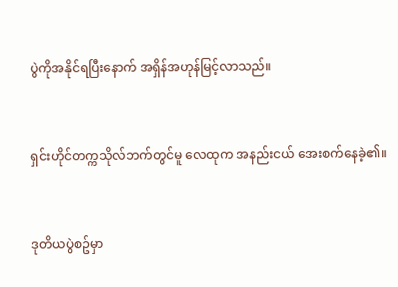ပွဲကိုအနိုင်ရပြီးနောက် အရှိန်အဟုန်မြင့်လာသည်။


ရှင်းဟိုင်တက္ကသိုလ်ဘက်တွင်မူ လေထုက အနည်းငယ် အေးစက်နေခဲ့၏။


ဒုတိယပွဲစဥ်မှာ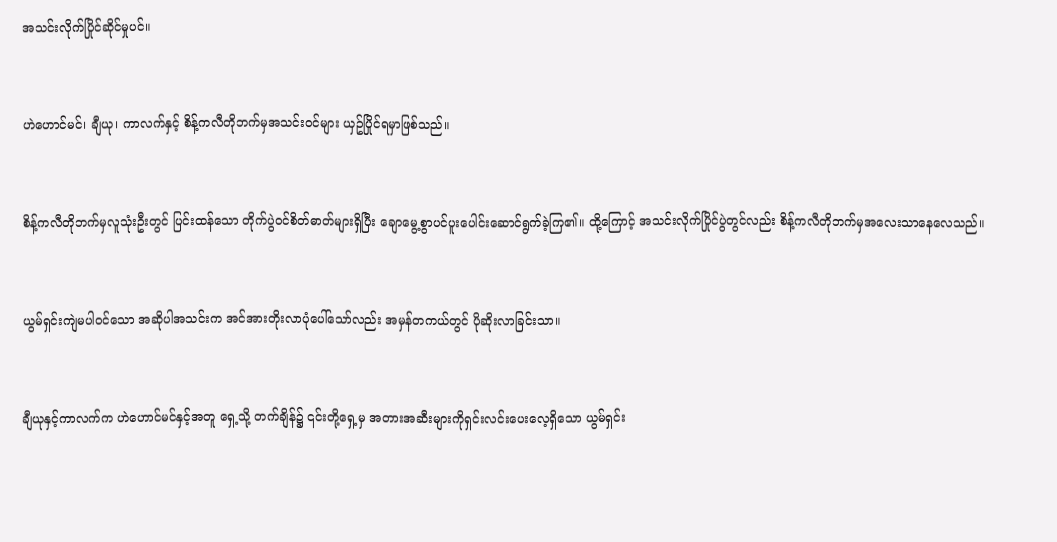အသင်းလိုက်ပြိုင်ဆိုင်မှုပင်။


ဟဲဟောင်မင်၊ ချီယု၊ ကာလက်နှင့် စိန့်ကလီတိုဘက်မှအသင်းဝင်များ ယှဥ်ပြိုင်ရမှာဖြစ်သည်။


စိန့်ကလီတိုဘက်မှလူသုံးဦးတွင် ပြင်းထန်သော တိုက်ပွဲဝင်စိတ်ဓာတ်များရှိပြီး ချောမွေ့စွာပင်ပူးပေါင်းဆောင်ရွက်ခဲ့ကြ၏။ ထို့ကြောင့် အသင်းလိုက်ပြိုင်ပွဲတွင်လည်း စိန့်ကလီတိုဘက်မှအလေးသာနေလေသည်။


ယွမ်ရှင်းကျဲမပါဝင်သော အဆိုပါအသင်းက အင်အားတိုးလာပုံပေါ်သော်လည်း အမှန်တကယ်တွင် ပိုဆိုးလာခြင်းသာ။


ချီယုနှင့်ကာလက်က ဟဲဟောင်မင်နှင့်အတူ ရှေ့သို့ တက်ချိန်၌ ၎င်းတို့ရှေ့မှ အတားအဆီးများကိုရှင်းလင်းပေးလေ့ရှိသော ယွမ်ရှင်း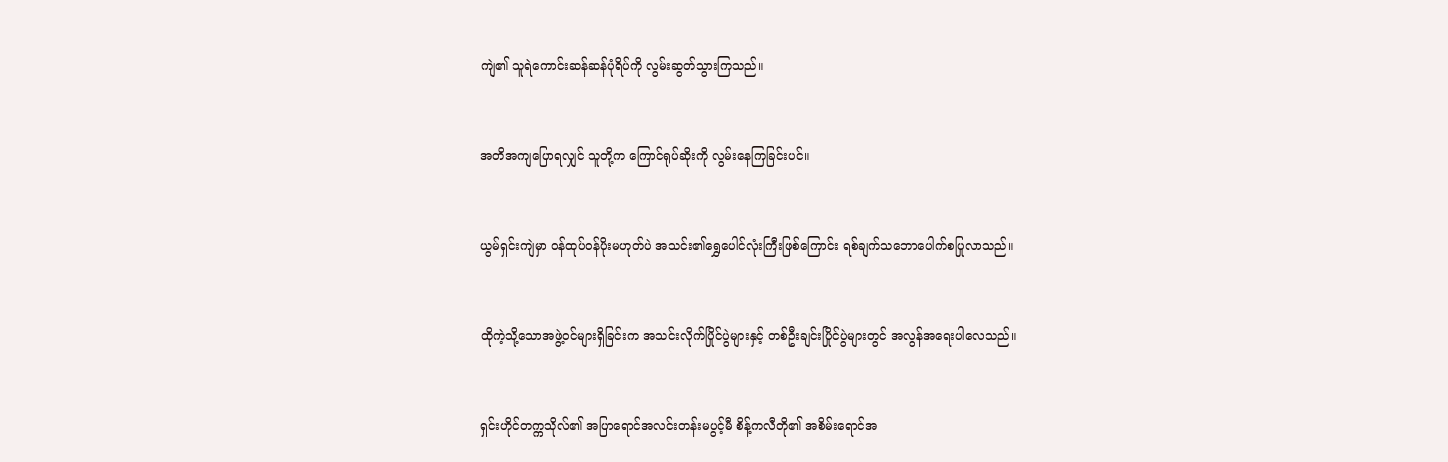ကျဲ၏ သူရဲကောင်းဆန်ဆန်ပုံရိပ်ကို လွမ်းဆွတ်သွားကြသည်။


အတိအကျပြောရလျှင် သူတို့က ကြောင်ရုပ်ဆိုးကို လွမ်းနေကြခြင်းပင်။


ယွမ်ရှင်းကျဲမှာ ဝန်ထုပ်ဝန်ပိုးမဟုတ်ပဲ အသင်း၏ရွှေပေါင်လုံးကြီးဖြစ်ကြောင်း ရစ်ချက်သဘောပေါက်စပြုလာသည်။


ထိုကဲ့သို့သောအဖွဲ့ဝင်များရှိခြင်းက အသင်းလိုက်ပြိုင်ပွဲများနှင့် တစ်ဦးချင်းပြိုင်ပွဲများတွင် အလွန်အရေးပါလေသည်။


ရှင်းဟိုင်တက္ကသိုလ်၏ အပြာရောင်အလင်းတန်းမပွင့်မီ စိန့်ကလီတို၏ အစိမ်းရောင်အ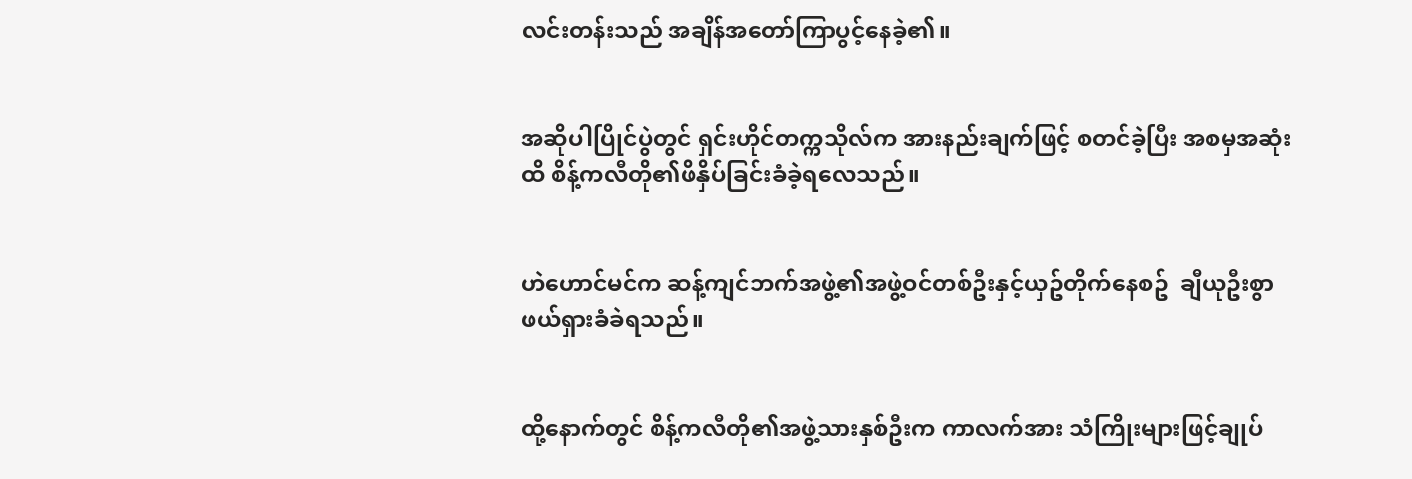လင်းတန်းသည် အချိန်အတော်ကြာပွင့်နေခဲ့၏။


အဆိုပါပြိုင်ပွဲတွင် ရှင်းဟိုင်တက္ကသိုလ်က အားနည်းချက်ဖြင့် စတင်ခဲ့ပြီး အစမှအဆုံးထိ စိန့်ကလီတို၏ဖိနှိပ်ခြင်းခံခဲ့ရလေသည်။


ဟဲဟောင်မင်က ဆန့်ကျင်ဘက်အဖွဲ့၏အဖွဲ့ဝင်တစ်ဦးနှင့်ယှဥ်တိုက်နေစဥ်  ချီယုဦးစွာဖယ်ရှားခံခဲရသည်။


ထို့နောက်တွင် စိန့်ကလီတို၏အဖွဲ့သားနှစ်ဦးက ကာလက်အား သံကြိုးများဖြင့်ချုပ်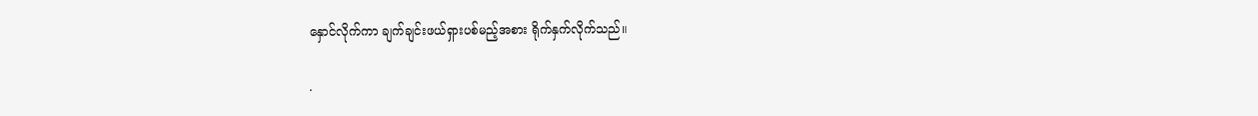နှောင်လိုက်ကာ ချက်ချင်းဖယ်ရှားပစ်မည့်အစား ရိုက်နှက်လိုက်သည်။

.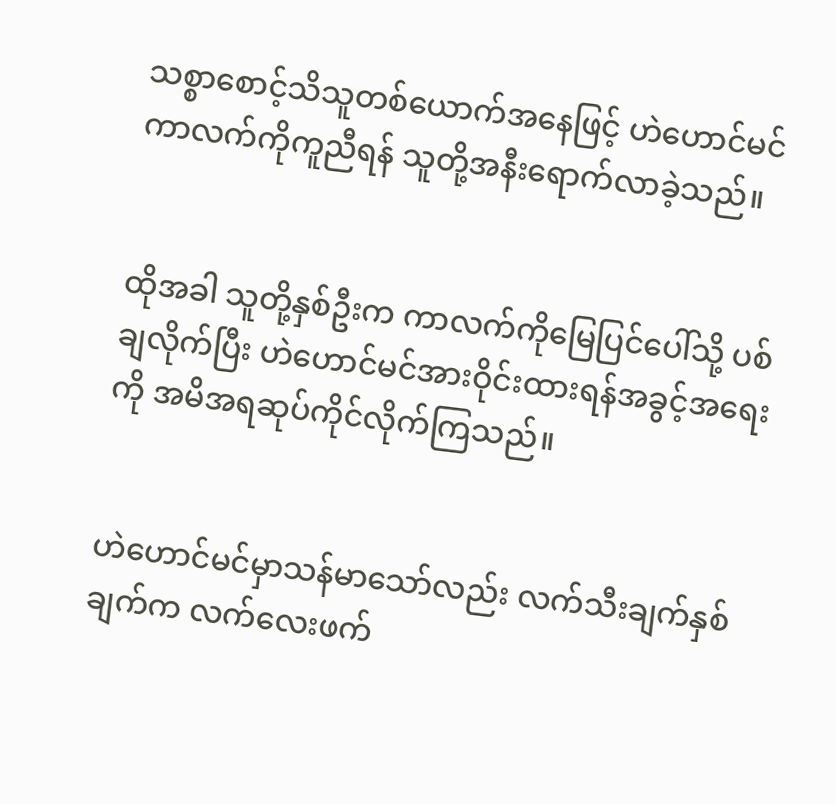သစ္စာစောင့်သိသူတစ်ယောက်အနေဖြင့် ဟဲဟောင်မင် ကာလက်ကိုကူညီရန် သူတို့အနီးရောက်လာခဲ့သည်။


ထိုအခါ သူတို့နှစ်ဦးက ကာလက်ကိုမြေပြင်ပေါ်သို့ ပစ်ချလိုက်ပြီး ဟဲဟောင်မင်အားဝိုင်းထားရန်အခွင့်အရေးကို အမိအရဆုပ်ကိုင်လိုက်ကြသည်။


ဟဲဟောင်မင်မှာသန်မာသော်လည်း လက်သီးချက်နှစ်ချက်က လက်လေးဖက်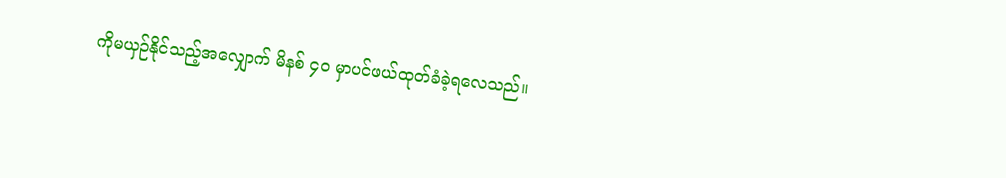ကိုမယှဉ်နိုင်သည့်အလျှောက် မိနစ် ၄၀ မှာပင်ဖယ်ထုတ်ခံခဲ့ရလေသည်။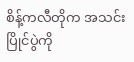စိန့်ကလီတိုက အသင်းပြိုင်ပွဲကို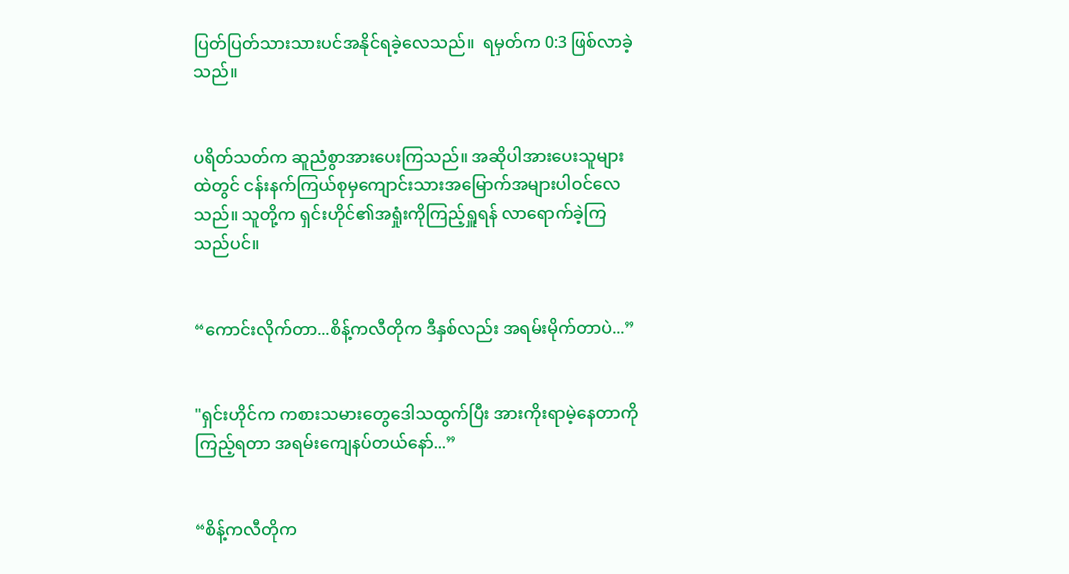ပြတ်ပြတ်သားသားပင်အနိုင်ရခဲ့လေသည်။  ရမှတ်က 0:3 ဖြစ်လာခဲ့သည်။


ပရိတ်သတ်က ဆူညံစွာအားပေးကြသည်။ အဆိုပါအားပေးသူများထဲတွင် ငန်းနက်ကြယ်စုမှကျောင်းသားအမြောက်အများပါဝင်လေသည်။ သူတို့က ရှင်းဟိုင်၏အရှုံးကိုကြည့်ရှူရန် လာရောက်ခဲ့ကြသည်ပင်။


“ကောင်းလိုက်တာ...စိန့်ကလီတိုက ဒီနှစ်လည်း အရမ်းမိုက်တာပဲ...”


"ရှင်းဟိုင်က ကစားသမားတွေဒေါသထွက်ပြီး အားကိုးရာမဲ့နေတာကိုကြည့်ရတာ အရမ်းကျေနပ်တယ်နော်...”


“စိန့်ကလီတိုက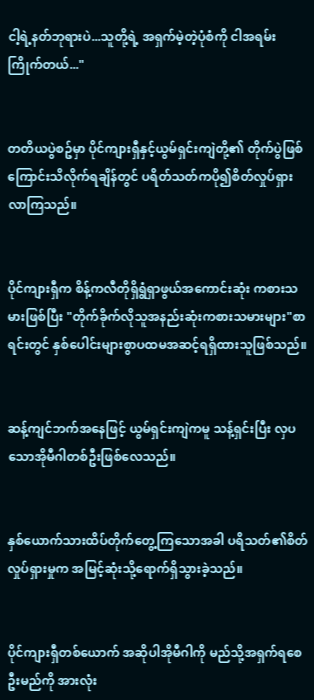ငါ့ရဲ့နတ်ဘုရားပဲ...သူတို့ရဲ့ အရှက်မဲ့တဲ့ပုံစံကို ငါအရမ်းကြိုက်တယ်..."


တတိယပွဲစဥ်မှာ ပိုင်ကျားရှီနှင့်ယွမ်ရှင်းကျဲတို့၏ တိုက်ပွဲဖြစ်ကြောင်းသိလိုက်ရချိန်တွင် ပရိတ်သတ်ကပို၍စိတ်လှုပ်ရှားလာကြသည်။


ပိုင်ကျားရှီက စိန့်ကလီတိုရှိရွံရှာဖွယ်အကောင်းဆုံး ကစားသမားဖြစ်ပြီး "တိုက်ခိုက်လိုသူအနည်းဆုံးကစားသမားများ"စာရင်းတွင် နှစ်ပေါင်းများစွာပထမအဆင့်ရရှိထားသူဖြစ်သည်။


ဆန့်ကျင်ဘက်အနေဖြင့် ယွမ်ရှင်းကျဲကမူ သန့်ရှင်းပြီး လှပသောအိုမီဂါတစ်ဦးဖြစ်လေသည်။


နှစ်ယောက်သားထိပ်တိုက်တွေ့ကြသောအခါ ပရိသတ်၏စိတ်လှုပ်ရှားမှုက အမြင့်ဆုံးသို့ရောက်ရှိသွားခဲ့သည်။


ပိုင်ကျားရှီတစ်ယောက် အဆိုပါအိုမီဂါကို မည်သို့အရှက်ရစေဦးမည်ကို အားလုံး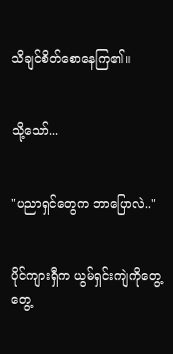သိချင်စိတ်စောနေကြ၏။


သို့သော်...


"ပညာရှင်တွေက ဘာပြောလဲ.."


ပိုင်ကျားရှီက ယွမ်ရှင်းကျဲကိုတွေ့တွေ့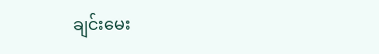ချင်းမေး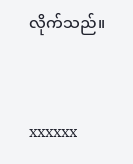လိုက်သည်။


xxxxxx